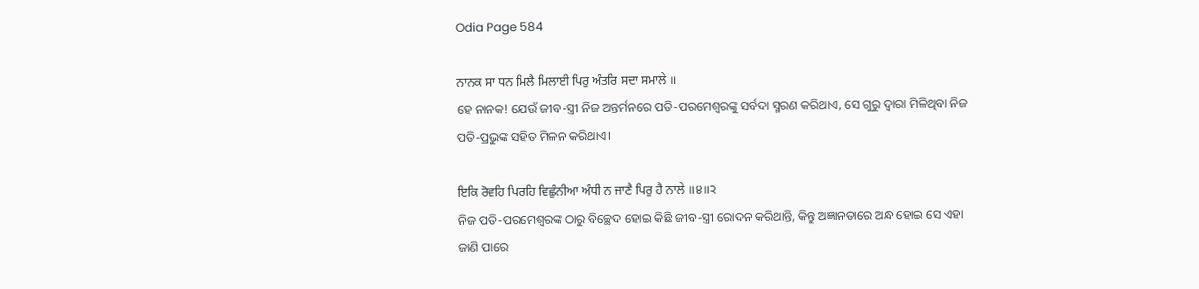Odia Page 584

ਨਾਨਕ ਸਾ ਧਨ ਮਿਲੈ ਮਿਲਾਈ ਪਿਰੁ ਅੰਤਰਿ ਸਦਾ ਸਮਾਲੇ ॥
ହେ ନାନକ! ଯେଉଁ ଜୀବ-ସ୍ତ୍ରୀ ନିଜ ଅନ୍ତର୍ମନରେ ପତି-ପରମେଶ୍ଵରଙ୍କୁ ସର୍ବଦା ସ୍ମରଣ କରିଥାଏ, ସେ ଗୁରୁ ଦ୍ଵାରା ମିଳିଥିବା ନିଜ ପତି-ପ୍ରଭୁଙ୍କ ସହିତ ମିଳନ କରିଥାଏ।

ਇਕਿ ਰੋਵਹਿ ਪਿਰਹਿ ਵਿਛੁੰਨੀਆ ਅੰਧੀ ਨ ਜਾਣੈ ਪਿਰੁ ਹੈ ਨਾਲੇ ॥੪॥੨
ନିଜ ପତି-ପରମେଶ୍ଵରଙ୍କ ଠାରୁ ବିଚ୍ଛେଦ ହୋଇ କିଛି ଜୀବ-ସ୍ତ୍ରୀ ରୋଦନ କରିଥାନ୍ତି, କିନ୍ତୁ ଅଜ୍ଞାନତାରେ ଅନ୍ଧ ହୋଇ ସେ ଏହା ଜାଣି ପାରେ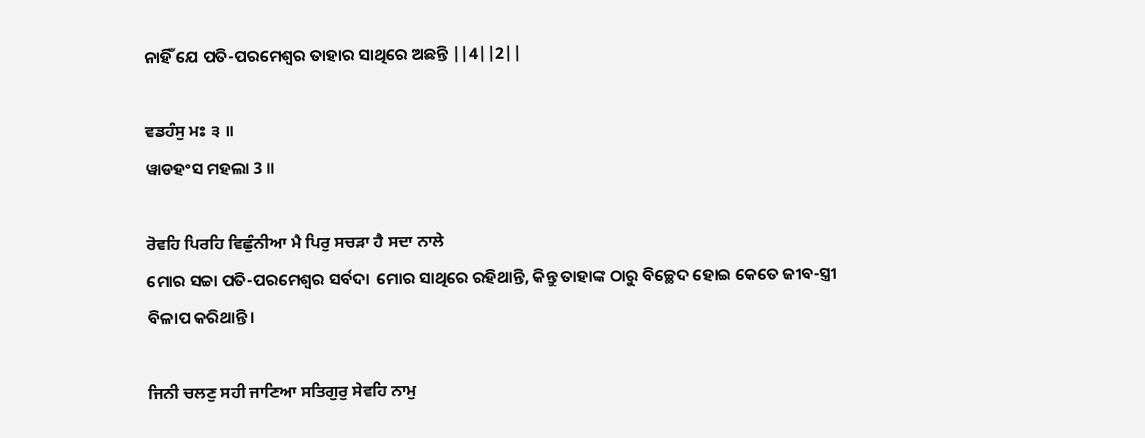ନାହିଁ ଯେ ପତି-ପରମେଶ୍ଵର ତାହାର ସାଥିରେ ଅଛନ୍ତି ||4||2||

ਵਡਹੰਸੁ ਮਃ ੩ ॥
ୱାଡହଂସ ମହଲା 3 ॥

ਰੋਵਹਿ ਪਿਰਹਿ ਵਿਛੁੰਨੀਆ ਮੈ ਪਿਰੁ ਸਚੜਾ ਹੈ ਸਦਾ ਨਾਲੇ
ମୋର ସଚ୍ଚା ପତି-ପରମେଶ୍ଵର ସର୍ବଦା  ମୋର ସାଥିରେ ରହିଥାନ୍ତି, କିନ୍ତୁ ତାହାଙ୍କ ଠାରୁ ବିଚ୍ଛେଦ ହୋଇ କେତେ ଜୀବ-ସ୍ତ୍ରୀ ବିଳାପ କରିଥାନ୍ତି।

ਜਿਨੀ ਚਲਣੁ ਸਹੀ ਜਾਣਿਆ ਸਤਿਗੁਰੁ ਸੇਵਹਿ ਨਾਮੁ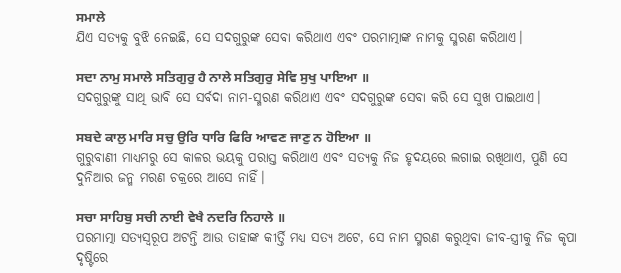ਸਮਾਲੇ
ଯିଏ ସତ୍ୟକୁ ବୁଝି ନେଇଛି, ସେ ସଦଗୁରୁଙ୍କ ସେବା କରିଥାଏ ଏବଂ ପରମାତ୍ମାଙ୍କ ନାମକୁ ସ୍ମରଣ କରିଥାଏ।

ਸਦਾ ਨਾਮੁ ਸਮਾਲੇ ਸਤਿਗੁਰੁ ਹੈ ਨਾਲੇ ਸਤਿਗੁਰੁ ਸੇਵਿ ਸੁਖੁ ਪਾਇਆ ॥
ସଦଗୁରୁଙ୍କୁ ସାଥି ଭାବି ସେ ସର୍ବଦା ନାମ-ସ୍ମରଣ କରିଥାଏ ଏବଂ ସଦଗୁରୁଙ୍କ ସେବା କରି ସେ ସୁଖ ପାଇଥାଏ।

ਸਬਦੇ ਕਾਲੁ ਮਾਰਿ ਸਚੁ ਉਰਿ ਧਾਰਿ ਫਿਰਿ ਆਵਣ ਜਾਣੁ ਨ ਹੋਇਆ ॥
ଗୁରୁବାଣୀ ମାଧ୍ୟମରୁ ସେ କାଳର ଭୟକୁ ପରାସ୍ତ କରିଥାଏ ଏବଂ ସତ୍ୟକୁ ନିଜ ହୃଦୟରେ ଲଗାଇ ରଖିଥାଏ, ପୁଣି ସେ ଦୁନିଆର ଜନ୍ମ ମରଣ ଚକ୍ରରେ ଆସେ ନାହିଁ।

ਸਚਾ ਸਾਹਿਬੁ ਸਚੀ ਨਾਈ ਵੇਖੈ ਨਦਰਿ ਨਿਹਾਲੇ ॥
ପରମାତ୍ମା ସତ୍ୟସ୍ଵରୂପ ଅଟନ୍ତି ଆଉ ତାହାଙ୍କ କୀର୍ତ୍ତି ମଧ୍ୟ ସତ୍ୟ ଅଟେ, ସେ ନାମ ସ୍ମରଣ କରୁଥିବା ଜୀବ-ସ୍ତ୍ରୀକୁ ନିଜ କୃପା ଦୃଷ୍ଟିରେ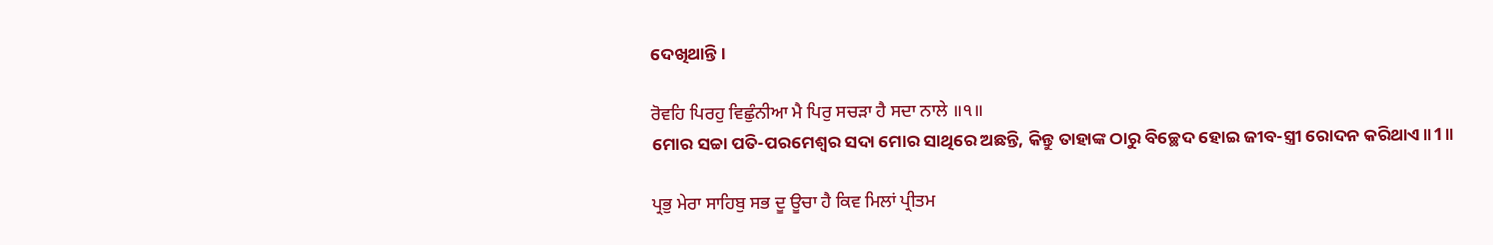ଦେଖିଥାନ୍ତି।

ਰੋਵਹਿ ਪਿਰਹੁ ਵਿਛੁੰਨੀਆ ਮੈ ਪਿਰੁ ਸਚੜਾ ਹੈ ਸਦਾ ਨਾਲੇ ॥੧॥
ମୋର ସଚ୍ଚା ପତି-ପରମେଶ୍ଵର ସଦା ମୋର ସାଥିରେ ଅଛନ୍ତି, କିନ୍ତୁ ତାହାଙ୍କ ଠାରୁ ବିଚ୍ଛେଦ ହୋଇ ଜୀବ-ସ୍ତ୍ରୀ ରୋଦନ କରିଥାଏ॥1॥

ਪ੍ਰਭੁ ਮੇਰਾ ਸਾਹਿਬੁ ਸਭ ਦੂ ਊਚਾ ਹੈ ਕਿਵ ਮਿਲਾਂ ਪ੍ਰੀਤਮ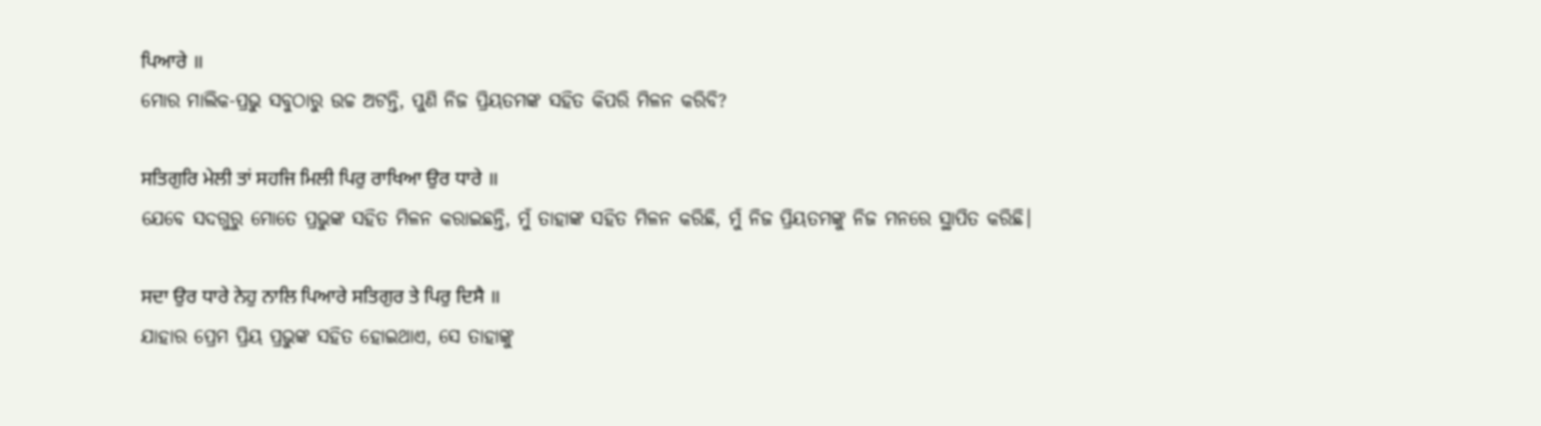ਪਿਆਰੇ ॥
ମୋର ମାଲିକ-ପ୍ରଭୁ ସବୁଠାରୁ ଉଚ୍ଚ ଅଟନ୍ତି, ପୁଣି ନିଜ ପ୍ରିୟତମଙ୍କ ସହିତ କିପରି ମିଳନ କରିବି?

ਸਤਿਗੁਰਿ ਮੇਲੀ ਤਾਂ ਸਹਜਿ ਮਿਲੀ ਪਿਰੁ ਰਾਖਿਆ ਉਰ ਧਾਰੇ ॥
ଯେବେ ସଦଗୁରୁ ମୋତେ ପ୍ରଭୁଙ୍କ ସହିତ ମିଳନ କରାଇଛନ୍ତି, ମୁଁ ତାହାଙ୍କ ସହିତ ମିଳନ କରିଛି, ମୁଁ ନିଜ ପ୍ରିୟତମଙ୍କୁ ନିଜ ମନରେ ସ୍ଥାପିତ କରିଛି।

ਸਦਾ ਉਰ ਧਾਰੇ ਨੇਹੁ ਨਾਲਿ ਪਿਆਰੇ ਸਤਿਗੁਰ ਤੇ ਪਿਰੁ ਦਿਸੈ ॥
ଯାହାର ପ୍ରେମ ପ୍ରିୟ ପ୍ରଭୁଙ୍କ ସହିତ ହୋଇଥାଏ, ସେ ତାହାଙ୍କୁ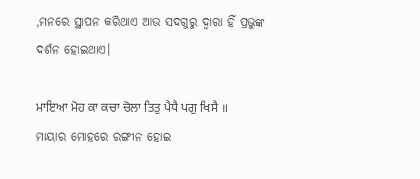,ମନରେ ସ୍ଥାପନ କରିଥାଏ ଆଉ ସଦଗୁରୁ ଦ୍ଵାରା ହିଁ ପ୍ରଭୁଙ୍କ ଦର୍ଶନ ହୋଇଥାଏ।

ਮਾਇਆ ਮੋਹ ਕਾ ਕਚਾ ਚੋਲਾ ਤਿਤੁ ਪੈਧੈ ਪਗੁ ਖਿਸੈ ॥
ମାୟାର ମୋହରେ ରଙ୍ଗୀନ ହୋଇ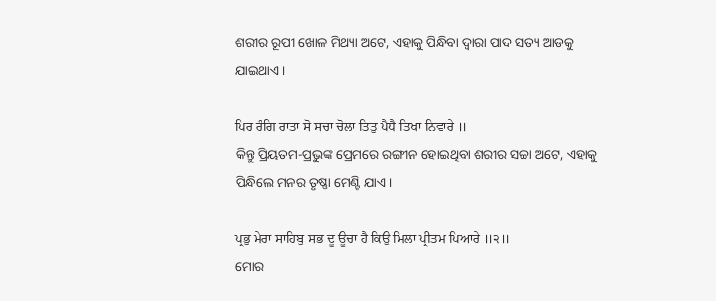ଶରୀର ରୂପୀ ଖୋଳ ମିଥ୍ୟା ଅଟେ, ଏହାକୁ ପିନ୍ଧିବା ଦ୍ଵାରା ପାଦ ସତ୍ୟ ଆଡକୁ ଯାଇଥାଏ।

ਪਿਰ ਰੰਗਿ ਰਾਤਾ ਸੋ ਸਚਾ ਚੋਲਾ ਤਿਤੁ ਪੈਧੈ ਤਿਖਾ ਨਿਵਾਰੇ ॥
କିନ୍ତୁ ପ୍ରିୟତମ-ପ୍ରଭୁଙ୍କ ପ୍ରେମରେ ରଙ୍ଗୀନ ହୋଇଥିବା ଶରୀର ସଚ୍ଚା ଅଟେ, ଏହାକୁ ପିନ୍ଧିଲେ ମନର ତୃଷ୍ଣା ମେଣ୍ଟି ଯାଏ।

ਪ੍ਰਭੁ ਮੇਰਾ ਸਾਹਿਬੁ ਸਭ ਦੂ ਊਚਾ ਹੈ ਕਿਉ ਮਿਲਾ ਪ੍ਰੀਤਮ ਪਿਆਰੇ ॥੨॥
ମୋର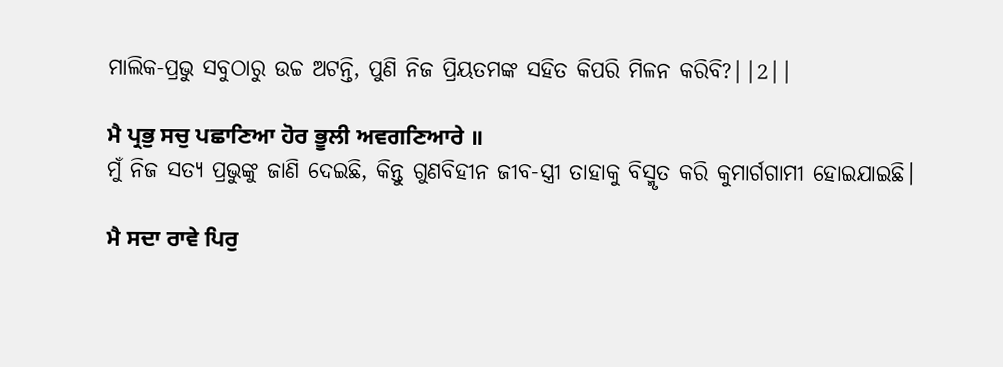ମାଲିକ-ପ୍ରଭୁ ସବୁଠାରୁ ଉଚ୍ଚ ଅଟନ୍ତି, ପୁଣି ନିଜ ପ୍ରିୟତମଙ୍କ ସହିତ କିପରି ମିଳନ କରିବି?||2||

ਮੈ ਪ੍ਰਭੁ ਸਚੁ ਪਛਾਣਿਆ ਹੋਰ ਭੂਲੀ ਅਵਗਣਿਆਰੇ ॥
ମୁଁ ନିଜ ସତ୍ୟ ପ୍ରଭୁଙ୍କୁ ଜାଣି ଦେଇଛି, କିନ୍ତୁ ଗୁଣବିହୀନ ଜୀବ-ସ୍ତ୍ରୀ ତାହାକୁ ବିସ୍ମୃତ କରି କୁମାର୍ଗଗାମୀ ହୋଇଯାଇଛି।

ਮੈ ਸਦਾ ਰਾਵੇ ਪਿਰੁ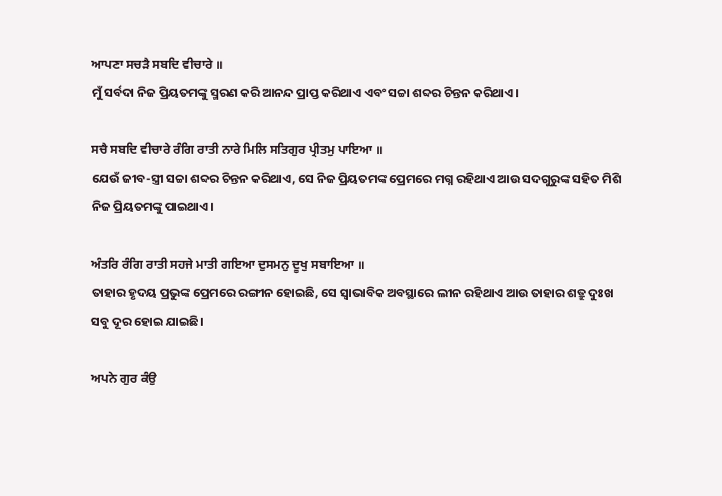ਆਪਣਾ ਸਚੜੈ ਸਬਦਿ ਵੀਚਾਰੇ ॥
ମୁଁ ସର୍ବଦା ନିଜ ପ୍ରିୟତମଙ୍କୁ ସ୍ମରଣ କରି ଆନନ୍ଦ ପ୍ରାପ୍ତ କରିଥାଏ ଏବଂ ସଚ୍ଚା ଶବ୍ଦର ଚିନ୍ତନ କରିଥାଏ।

ਸਚੈ ਸਬਦਿ ਵੀਚਾਰੇ ਰੰਗਿ ਰਾਤੀ ਨਾਰੇ ਮਿਲਿ ਸਤਿਗੁਰ ਪ੍ਰੀਤਮੁ ਪਾਇਆ ॥
ଯେଉଁ ଜୀବ-ସ୍ତ୍ରୀ ସଚ୍ଚା ଶବ୍ଦର ଚିନ୍ତନ କରିଥାଏ, ସେ ନିଜ ପ୍ରିୟତମଙ୍କ ପ୍ରେମରେ ମଗ୍ନ ରହିଥାଏ ଆଉ ସଦଗୁରୁଙ୍କ ସହିତ ମିଶି ନିଜ ପ୍ରିୟତମଙ୍କୁ ପାଇଥାଏ।

ਅੰਤਰਿ ਰੰਗਿ ਰਾਤੀ ਸਹਜੇ ਮਾਤੀ ਗਇਆ ਦੁਸਮਨੁ ਦੂਖੁ ਸਬਾਇਆ ॥
ତାହାର ହୃଦୟ ପ୍ରଭୁଙ୍କ ପ୍ରେମରେ ରଙ୍ଗୀନ ହୋଇଛି, ସେ ସ୍ଵାଭାବିକ ଅବସ୍ଥାରେ ଲୀନ ରହିଥାଏ ଆଉ ତାହାର ଶତ୍ରୁ ଦୁଃଖ ସବୁ ଦୂର ହୋଇ ଯାଇଛି।

ਅਪਨੇ ਗੁਰ ਕੰਉ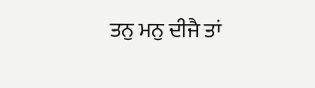ਤਨੁ ਮਨੁ ਦੀਜੈ ਤਾਂ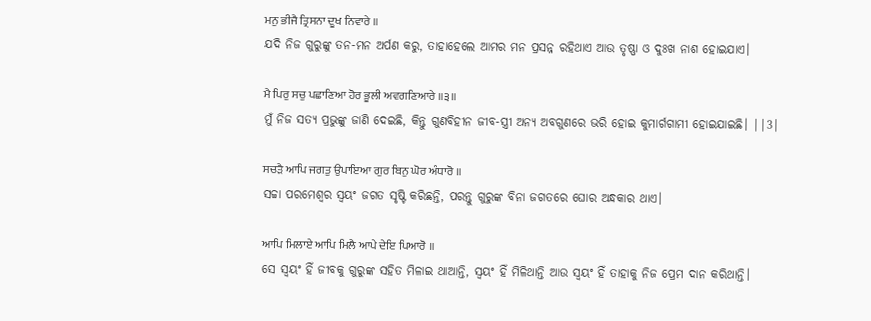ਮਨੁ ਭੀਜੈ ਤ੍ਰਿਸਨਾ ਦੂਖ ਨਿਵਾਰੇ ॥
ଯଦି ନିଜ ଗୁରୁଙ୍କୁ ତନ-ମନ ଅର୍ପଣ କରୁ, ତାହାହେଲେ ଆମର ମନ ପ୍ରସନ୍ନ ରହିଥାଏ ଆଉ ତୃଷ୍ଣା ଓ ଦୁଃଖ ନାଶ ହୋଇଯାଏ।

ਮੈ ਪਿਰੁ ਸਚੁ ਪਛਾਣਿਆ ਹੋਰ ਭੂਲੀ ਅਵਗਣਿਆਰੇ ॥੩॥
ମୁଁ ନିଜ ସତ୍ୟ ପ୍ରଭୁଙ୍କୁ ଜାଣି ଦେଇଛି, କିନ୍ତୁ ଗୁଣବିହୀନ ଜୀବ-ସ୍ତ୍ରୀ ଅନ୍ୟ ଅବଗୁଣରେ ଭରି ହୋଇ କୁମାର୍ଗଗାମୀ ହୋଇଯାଇଛି। ||3|

ਸਚੜੈ ਆਪਿ ਜਗਤੁ ਉਪਾਇਆ ਗੁਰ ਬਿਨੁ ਘੋਰ ਅੰਧਾਰੋ ॥
ସଚ୍ଚା ପରମେଶ୍ଵର ସ୍ଵୟଂ ଜଗତ ସୃଷ୍ଟି କରିଛନ୍ତି, ପରନ୍ତୁ ଗୁରୁଙ୍କ ବିନା ଜଗତରେ ଘୋର ଅନ୍ଧକାର ଥାଏ।

ਆਪਿ ਮਿਲਾਏ ਆਪਿ ਮਿਲੈ ਆਪੇ ਦੇਇ ਪਿਆਰੋ ॥
ସେ ସ୍ଵୟଂ ହିଁ ଜୀବକୁ ଗୁରୁଙ୍କ ସହିତ ମିଳାଇ ଥାଆନ୍ତି, ସ୍ଵୟଂ ହିଁ ମିଳିଥାନ୍ତି ଆଉ ସ୍ଵୟଂ ହିଁ ତାହାକୁ ନିଜ ପ୍ରେମ ଦାନ କରିଥାନ୍ତି।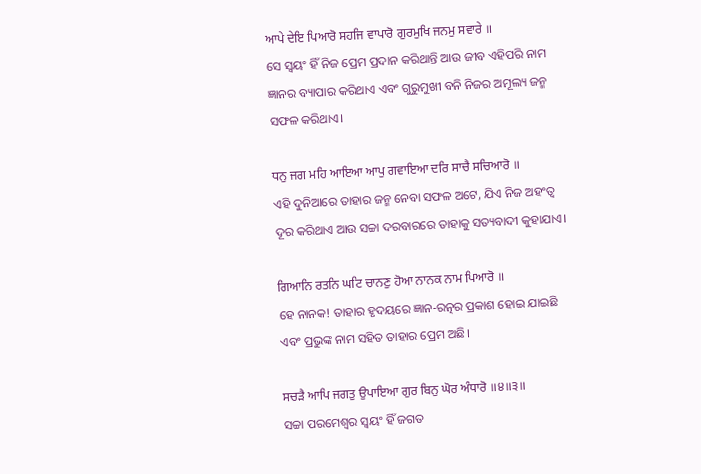ਆਪੇ ਦੇਇ ਪਿਆਰੋ ਸਹਜਿ ਵਾਪਾਰੋ ਗੁਰਮੁਖਿ ਜਨਮੁ ਸਵਾਰੇ ॥
ସେ ସ୍ଵୟଂ ହିଁ ନିଜ ପ୍ରେମ ପ୍ରଦାନ କରିଥାନ୍ତି ଆଉ ଜୀବ ଏହିପରି ନାମ ଜ୍ଞାନର ବ୍ୟାପାର କରିଥାଏ ଏବଂ ଗୁରୁମୁଖୀ ବନି ନିଜର ଅମୂଲ୍ୟ ଜନ୍ମ ସଫଳ କରିଥାଏ।

ਧਨੁ ਜਗ ਮਹਿ ਆਇਆ ਆਪੁ ਗਵਾਇਆ ਦਰਿ ਸਾਚੈ ਸਚਿਆਰੋ ॥
ଏହି ଦୁନିଆରେ ତାହାର ଜନ୍ମ ନେବା ସଫଳ ଅଟେ, ଯିଏ ନିଜ ଅହଂତ୍ଵ ଦୂର କରିଥାଏ ଆଉ ସଚ୍ଚା ଦରବାରରେ ତାହାକୁ ସତ୍ୟବାଦୀ କୁହାଯାଏ।

ਗਿਆਨਿ ਰਤਨਿ ਘਟਿ ਚਾਨਣੁ ਹੋਆ ਨਾਨਕ ਨਾਮ ਪਿਆਰੋ ॥
ହେ ନାନକ! ତାହାର ହୃଦୟରେ ଜ୍ଞାନ-ରତ୍ନର ପ୍ରକାଶ ହୋଇ ଯାଇଛି ଏବଂ ପ୍ରଭୁଙ୍କ ନାମ ସହିତ ତାହାର ପ୍ରେମ ଅଛି।

ਸਚੜੈ ਆਪਿ ਜਗਤੁ ਉਪਾਇਆ ਗੁਰ ਬਿਨੁ ਘੋਰ ਅੰਧਾਰੋ ॥੪॥੩॥
ସଚ୍ଚା ପରମେଶ୍ଵର ସ୍ଵୟଂ ହିଁ ଜଗତ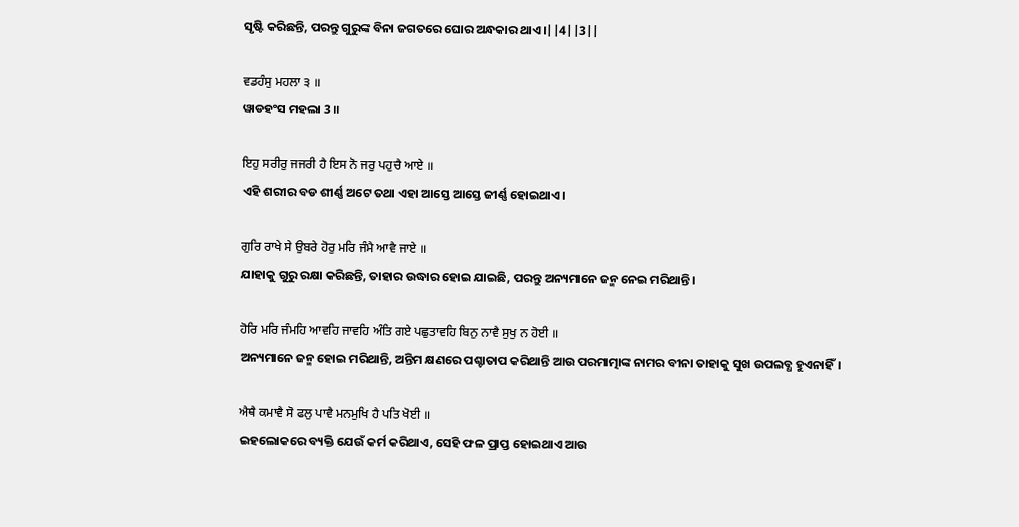ସୃଷ୍ଟି କରିଛନ୍ତି, ପରନ୍ତୁ ଗୁରୁଙ୍କ ବିନା ଜଗତରେ ଘୋର ଅନ୍ଧକାର ଥାଏ।||4||3||

ਵਡਹੰਸੁ ਮਹਲਾ ੩ ॥
ୱାଡହଂସ ମହଲା 3 ॥

ਇਹੁ ਸਰੀਰੁ ਜਜਰੀ ਹੈ ਇਸ ਨੋ ਜਰੁ ਪਹੁਚੈ ਆਏ ॥
ଏହି ଶରୀର ବଡ ଶୀର୍ଣ୍ଣ ଅଟେ ତଥା ଏହା ଆସ୍ତେ ଆସ୍ତେ ଜୀର୍ଣ୍ଣ ହୋଇଥାଏ।

ਗੁਰਿ ਰਾਖੇ ਸੇ ਉਬਰੇ ਹੋਰੁ ਮਰਿ ਜੰਮੈ ਆਵੈ ਜਾਏ ॥
ଯାହାକୁ ଗୁରୁ ରକ୍ଷା କରିଛନ୍ତି, ତାହାର ଉଦ୍ଧାର ହୋଇ ଯାଇଛି, ପରନ୍ତୁ ଅନ୍ୟମାନେ ଜନ୍ମ ନେଇ ମରିଥାନ୍ତି।

ਹੋਰਿ ਮਰਿ ਜੰਮਹਿ ਆਵਹਿ ਜਾਵਹਿ ਅੰਤਿ ਗਏ ਪਛੁਤਾਵਹਿ ਬਿਨੁ ਨਾਵੈ ਸੁਖੁ ਨ ਹੋਈ ॥
ଅନ୍ୟମାନେ ଜନ୍ମ ହୋଇ ମରିଥାନ୍ତି, ଅନ୍ତିମ କ୍ଷଣରେ ପଶ୍ଚାତାପ କରିଥାନ୍ତି ଆଉ ପରମାତ୍ମାଙ୍କ ନାମର ବୀନା ତାହାକୁ ସୁଖ ଉପଲବ୍ଧ ହୁଏନାହିଁ।

ਐਥੈ ਕਮਾਵੈ ਸੋ ਫਲੁ ਪਾਵੈ ਮਨਮੁਖਿ ਹੈ ਪਤਿ ਖੋਈ ॥
ଇହଲୋକରେ ବ୍ୟକ୍ତି ଯେଉଁ କର୍ମ କରିଥାଏ, ସେହି ଫଳ ପ୍ରାପ୍ତ ହୋଇଥାଏ ଆଉ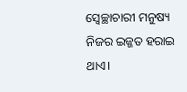ସ୍ଵେଚ୍ଛାଚାରୀ ମନୁଷ୍ୟ ନିଜର ଇଜ୍ଜତ ହରାଇ ଥାଏ।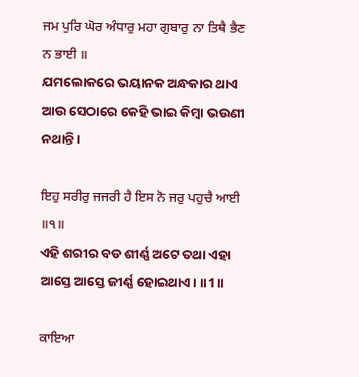ਜਮ ਪੁਰਿ ਘੋਰ ਅੰਧਾਰੁ ਮਹਾ ਗੁਬਾਰੁ ਨਾ ਤਿਥੈ ਭੈਣ ਨ ਭਾਈ ॥
ଯମଲୋକରେ ଭୟାନକ ଅନ୍ଧକାର ଥାଏ ଆଉ ସେଠାରେ କେହି ଭାଇ କିମ୍ବା ଭଉଣୀ ନଥାନ୍ତି।

ਇਹੁ ਸਰੀਰੁ ਜਜਰੀ ਹੈ ਇਸ ਨੋ ਜਰੁ ਪਹੁਚੈ ਆਈ ॥੧॥
ଏହି ଶରୀର ବଡ ଶୀର୍ଣ୍ଣ ଅଟେ ତଥା ଏହା ଆସ୍ତେ ଆସ୍ତେ ଜୀର୍ଣ୍ଣ ହୋଇଥାଏ। ॥1॥

ਕਾਇਆ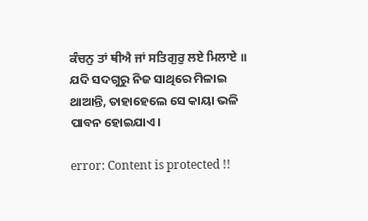ਕੰਚਨੁ ਤਾਂ ਥੀਐ ਜਾਂ ਸਤਿਗੁਰੁ ਲਏ ਮਿਲਾਏ ॥
ଯଦି ସଦଗୁରୁ ନିଜ ସାଥିରେ ମିଳାଇ ଥାଆନ୍ତି, ତାହାହେଲେ ସେ କାୟା ଭଳି ପାବନ ହୋଇଯାଏ।

error: Content is protected !!